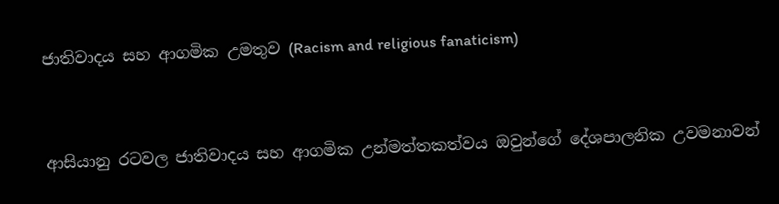ජාතිවාදය සහ ආගමික උමතුව (Racism and religious fanaticism)


ආසියානු රටවල ජාතිවාදය සහ ආගමික උන්මත්තකත්වය ඔවුන්ගේ දේශපාලනික උවමනාවන්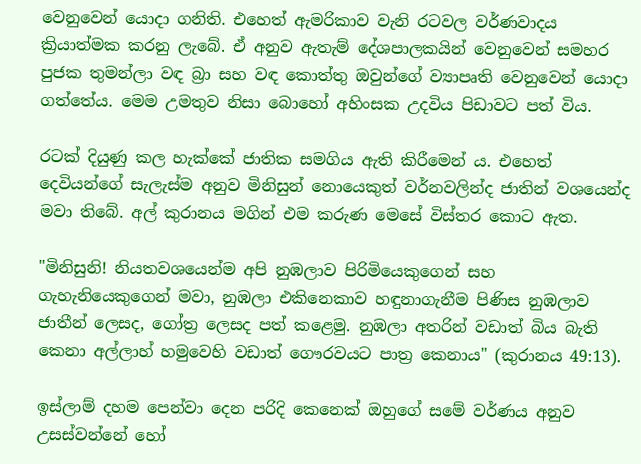වෙනුවෙන් යොදා ගනිති. එහෙත් ඇමරිකාව වැනි රටවල වර්ණවාදය ක්‍රියාත්මක කරනු ලැබේ. ඒ අනුව ඇතැම් දේශපාලකයින් වෙනුවෙන් සමහර පුජක තුමන්ලා වඳ බ්‍රා සහ වඳ කොත්තු ඔවුන්ගේ ව්‍යාපෘති වෙනුවෙන් යොදා ගත්තේය. මෙම උමතුව නිසා බොහෝ අහිංසක උදවිය පිඩාවට පත් විය.

රටක් දියුණු කල හැක්කේ ජාතික සමගිය ඇති කිරීමෙන් ය. එහෙත් දෙවියන්ගේ සැලැස්ම අනුව මිනිසුන් නොයෙකුත් වර්නවලින්ද ජාතින් වශයෙන්ද මවා තිබේ. අල් කුරානය මගින් එම කරුණ මෙසේ විස්තර කොට ඇත.

"මිනිසුනි! නියතවශයෙන්ම අපි නුඹලාව පිරිමියෙකුගෙන් සහ ගැහැනියෙකුගෙන් මවා, නුඹලා එකිනෙකාව හඳුනාගැනීම පිණිස නුඹලාව ජාතීන් ලෙසද, ගෝත්‍ර ලෙසද පත් කළෙමු. නුඹලා අතරින් වඩාත් බිය බැති කෙනා අල්ලාහ් හමුවෙහි වඩාත් ගෞරවයට පාත්‍ර කෙනාය" (කුරානය 49:13).

ඉස්ලාම් දහම පෙන්වා දෙන පරිදි කෙනෙක් ඔහුගේ සමේ වර්ණය අනුව උසස්වන්නේ හෝ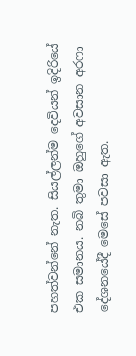පහත්වන්නේ නැත. සියල්ලන්ම දෙවියන් ඉදිරියේ එක සමානය. නබි තුමා ඔහුගේ අවසාන අරෆා දේශනයේදී මෙසේ පවසා ඇත.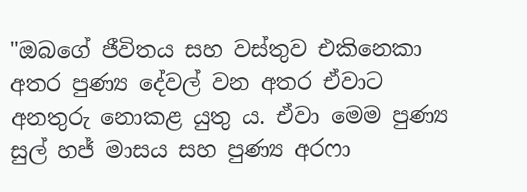"ඔබගේ ජීවිතය සහ වස්තුව එකිනෙකා අතර පුණ්‍ය දේවල් වන අතර ඒවාට අනතුරු නොකළ යුතු ය. ඒවා මෙම පුණ්‍ය සුල් හජ් මාසය සහ පුණ්‍ය අරෆා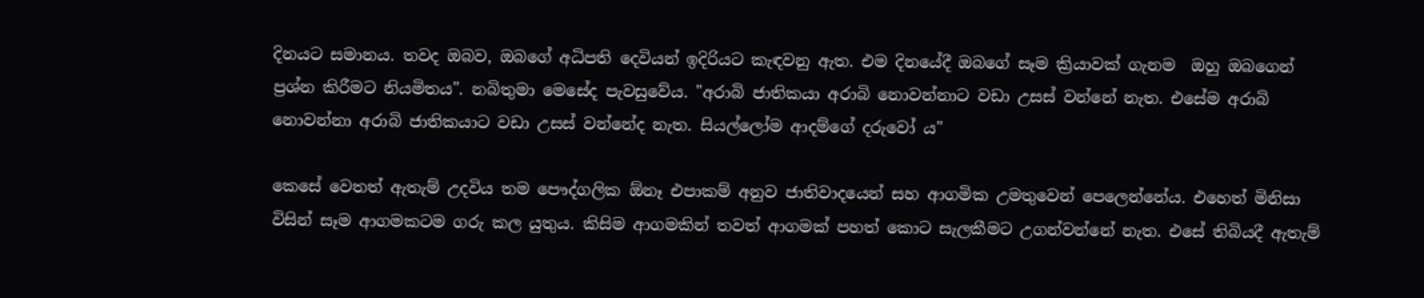දිනයට සමානය. තවද ඔබව, ඔබගේ අධිපති දෙවියන් ඉදිරියට කැඳවනු ඇත. එම දිනයේදී ඔබගේ සෑම ක්‍රියාවක් ගැනම  ඔහු ඔබගෙන් ප්‍රශ්න කිරීමට නියමිතය". නබිතුමා මෙසේද පැවසුවේය. "අරාබි ජාතිකයා අරාබි නොවන්නාට වඩා උසස් වන්නේ නැත. එසේම අරාබි නොවන්නා අරාබි ජාතිකයාට වඩා උසස් වන්නේද නැත. සියල්ලෝම ආදම්ගේ දරුවෝ ය"

කෙසේ වෙතත් ඇතැම් උදවිය තම පෞද්ගලික ඕනෑ එපාකම් අනුව ජාතිවාදයෙන් සහ ආගමික උමතුවෙන් පෙලෙන්නේය. එහෙත් මිනිසා විසින් සෑම ආගමකටම ගරු කල යුතුය. කිසිම ආගමකින් තවත් ආගමක් පහත් කොට සැලකීමට උගන්වන්නේ නැත. එසේ තිබියදී ඇතැම්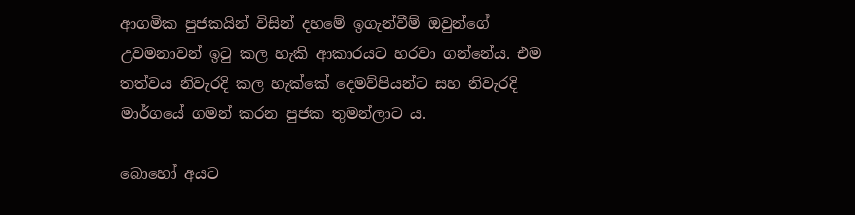ආගමික පුජකයින් විසින් දහමේ ඉගැන්වීම් ඔවුන්ගේ උවමනාවන් ඉටු කල හැකි ආකාරයට හරවා ගන්නේය. එම තත්වය නිවැරදි කල හැක්කේ දෙමව්පියන්ට සහ නිවැරදි මාර්ගයේ ගමන් කරන පුජක තුමන්ලාට ය.

බොහෝ අයට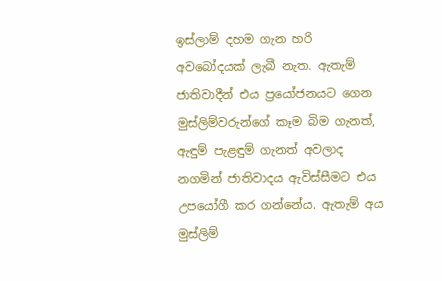ඉස්ලාම් දහම ගැන හරි අවබෝදයක් ලැබී නැත. ඇතැම් ජාතිවාදීන් එය ප්‍රයෝජනයට ගෙන මුස්ලිම්වරුන්ගේ කෑම බිම ගැනත්, ඇඳුම් පැළඳුම් ගැනත් අවලාද නගමින් ජාතිවාදය ඇවිස්සීමට එය උපයෝගී කර ගන්නේය. ඇතැම් අය මුස්ලිම්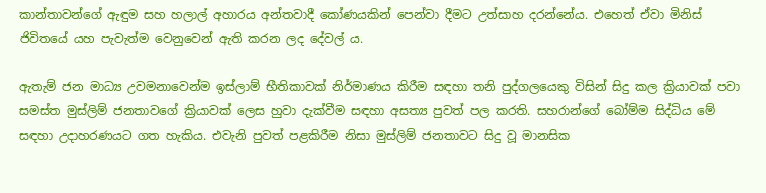කාන්තාවන්ගේ ඇඳුම සහ හලාල් අහාරය අන්තවාදී කෝණයකින් පෙන්වා දීමට උත්සාහ දරන්නේය. එහෙත් ඒවා මිනිස් ජිවිතයේ යහ පැවැත්ම වෙනුවෙන් ඇති කරන ලද දේවල් ය.

ඇතැම් ජන මාධ්‍ය උවමනාවෙන්ම ඉස්ලාම් භීතිකාවක් නිර්මාණය කිරීම සඳහා තනි පුද්ගලයෙකු විසින් සිදු කල ක්‍රියාවක් පවා සමස්ත මුස්ලිම් ජනතාවගේ ක්‍රියාවක් ලෙස හුවා දැක්වීම සඳහා අසත්‍ය පුවත් පල කරති. සහරාන්ගේ බෝම්ම සිද්ධිය මේ සඳහා උදාහරණයට ගත හැකිය. එවැනි පුවත් පළකිරීම නිසා මුස්ලිම් ජනතාවට සිදු වූ මානසික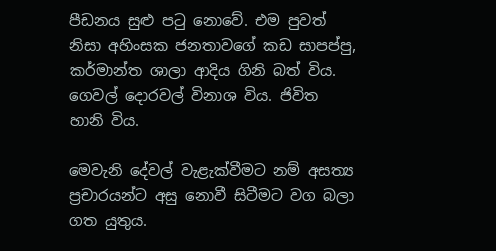පීඩනය සුළු පටු නොවේ. එම පුවත් නිසා අහිංසක ජනතාවගේ කඩ සාපප්පු, කර්මාන්ත ශාලා ආදිය ගිනි බත් විය. ගෙවල් දොරවල් විනාශ විය. ජිවිත හානි විය.

මෙවැනි දේවල් වැළැක්වීමට නම් අසත්‍ය ප්‍රචාරයන්ට අසු නොවී සිටීමට වග බලා ගත යුතුය.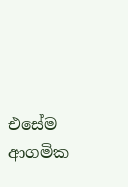එසේම ආගමික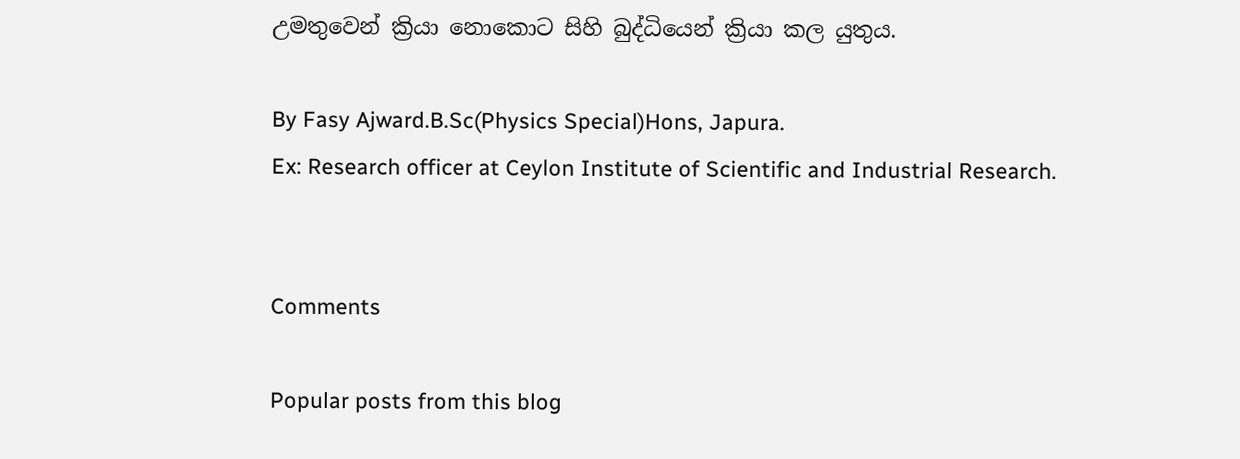උමතුවෙන් ක්‍රියා නොකොට සිහි බුද්ධියෙන් ක්‍රියා කල යුතුය.

By Fasy Ajward.B.Sc(Physics Special)Hons, Japura.
Ex: Research officer at Ceylon Institute of Scientific and Industrial Research.


Comments

Popular posts from this blog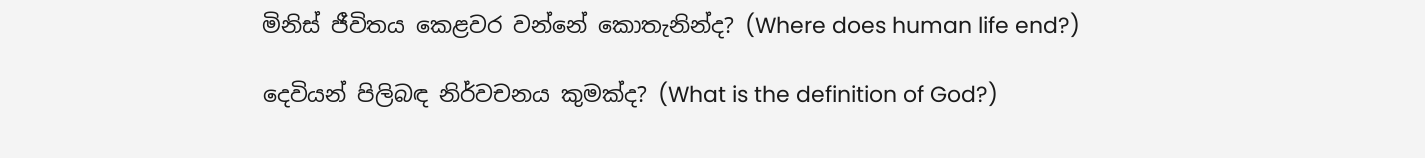මිනිස් ජීවිතය කෙළවර වන්නේ කොතැනින්ද? (Where does human life end?)

දෙවියන් පිලිබඳ නිර්වචනය කුමක්ද? (What is the definition of God?)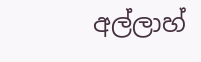අල්ලාහ්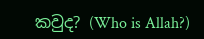කවුද? (Who is Allah?)